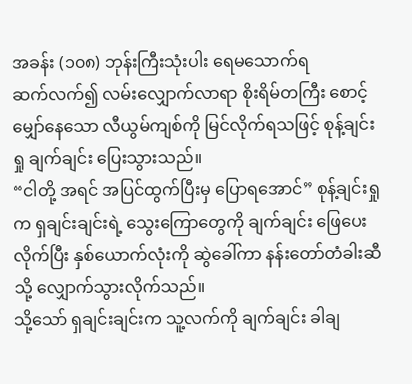အခန်း (၁၀၈) ဘုန်းကြီးသုံးပါး ရေမသောက်ရ
ဆက်လက်၍ လမ်းလျှောက်လာရာ စိုးရိမ်တကြီး စောင့်မျှော်နေသော လီယွမ်ကျစ်ကို မြင်လိုက်ရသဖြင့် စုန့်ချင်းရှု ချက်ချင်း ပြေးသွားသည်။
“ငါတို့ အရင် အပြင်ထွက်ပြီးမှ ပြောရအောင်” စုန့်ချင်းရှုက ရှချင်းချင်းရဲ့ သွေးကြောတွေကို ချက်ချင်း ဖြေပေးလိုက်ပြီး နှစ်ယောက်လုံးကို ဆွဲခေါ်ကာ နန်းတော်တံခါးဆီသို့ လျှောက်သွားလိုက်သည်။
သို့သော် ရှချင်းချင်းက သူ့လက်ကို ချက်ချင်း ခါချ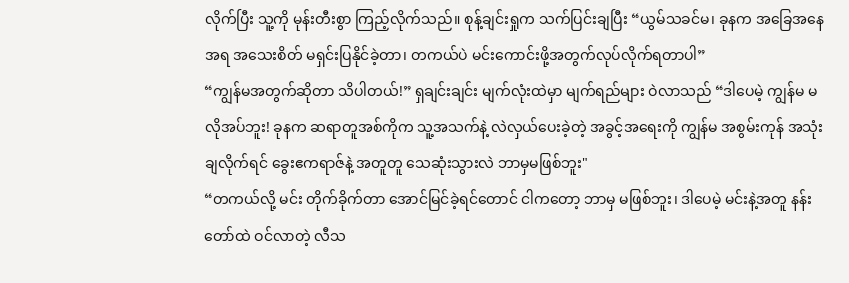လိုက်ပြီး သူ့ကို မုန်းတီးစွာ ကြည့်လိုက်သည်။ စုန့်ချင်းရှုက သက်ပြင်းချပြီး “ယွမ်သခင်မ၊ ခုနက အခြေအနေအရ အသေးစိတ် မရှင်းပြနိုင်ခဲ့တာ၊ တကယ်ပဲ မင်းကောင်းဖို့အတွက်လုပ်လိုက်ရတာပါ”
“ကျွန်မအတွက်ဆိုတာ သိပါတယ်!” ရှချင်းချင်း မျက်လုံးထဲမှာ မျက်ရည်များ ဝဲလာသည် “ဒါပေမဲ့ ကျွန်မ မလိုအပ်ဘူး! ခုနက ဆရာတူအစ်ကိုက သူ့အသက်နဲ့ လဲလှယ်ပေးခဲ့တဲ့ အခွင့်အရေးကို ကျွန်မ အစွမ်းကုန် အသုံးချလိုက်ရင် ခွေးဧကရာဇ်နဲ့ အတူတူ သေဆုံးသွားလဲ ဘာမှမဖြစ်ဘူး"
“တကယ်လို့ မင်း တိုက်ခိုက်တာ အောင်မြင်ခဲ့ရင်တောင် ငါကတော့ ဘာမှ မဖြစ်ဘူး၊ ဒါပေမဲ့ မင်းနဲ့အတူ နန်းတော်ထဲ ဝင်လာတဲ့ လီသ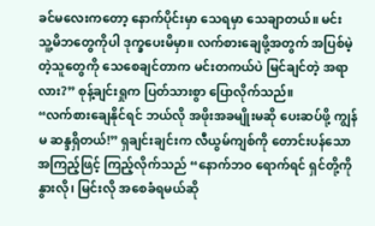ခင်မလေးကတော့ နောက်ပိုင်းမှာ သေရမှာ သေချာတယ်။ မင်း သူ့မိဘတွေကိုပါ ဒုက္ခပေးမိမှာ။ လက်စားချေဖို့အတွက် အပြစ်မဲ့တဲ့သူတွေကို သေစေချင်တာက မင်းတကယ်ပဲ မြင်ချင်တဲ့ အရာလား?” စုန့်ချင်းရှုက ပြတ်သားစွာ ပြောလိုက်သည်။
“လက်စားချေနိုင်ရင် ဘယ်လို အဖိုးအခမျိုးမဆို ပေးဆပ်ဖို့ ကျွန်မ ဆန္ဒရှိတယ်!” ရှချင်းချင်းက လီယွမ်ကျစ်ကို တောင်းပန်သော အကြည့်ဖြင့် ကြည့်လိုက်သည် “နောက်ဘဝ ရောက်ရင် ရှင်တို့ကို နွားလို၊ မြင်းလို အစေခံရမယ်ဆို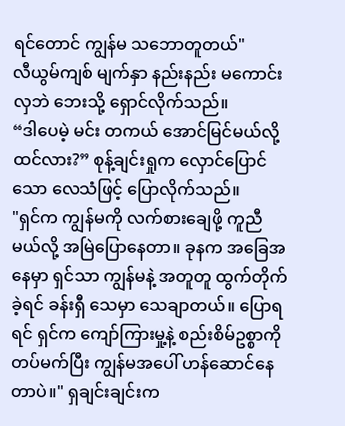ရင်တောင် ကျွန်မ သဘောတူတယ်"
လီယွမ်ကျစ် မျက်နှာ နည်းနည်း မကောင်းလှဘဲ ဘေးသို့ ရှောင်လိုက်သည်။
“ဒါပေမဲ့ မင်း တကယ် အောင်မြင်မယ်လို့ ထင်လား?” စုန့်ချင်းရှုက လှောင်ပြောင်သော လေသံဖြင့် ပြောလိုက်သည်။
"ရှင်က ကျွန်မကို လက်စားချေဖို့ ကူညီမယ်လို့ အမြဲပြောနေတာ။ ခုနက အခြေအနေမှာ ရှင်သာ ကျွန်မနဲ့ အတူတူ ထွက်တိုက်ခဲ့ရင် ခန်းရှီ သေမှာ သေချာတယ်။ ပြောရရင် ရှင်က ကျော်ကြားမှု့နဲ့ စည်းစိမ်ဥစ္စာကို တပ်မက်ပြီး ကျွန်မအပေါ် ဟန်ဆောင်နေတာပဲ။" ရှချင်းချင်းက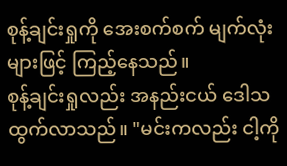စုန့်ချင်းရှုကို အေးစက်စက် မျက်လုံးများဖြင့် ကြည့်နေသည်။
စုန့်ချင်းရှုလည်း အနည်းငယ် ဒေါသထွက်လာသည်။ "မင်းကလည်း ငါ့ကို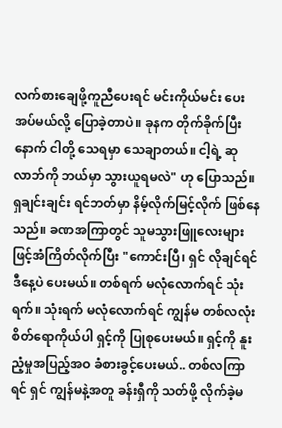လက်စားချေဖို့ကူညီပေးရင် မင်းကိုယ်မင်း ပေးအပ်မယ်လို့ ပြောခဲ့တာပဲ။ ခုနက တိုက်ခိုက်ပြီးနောက် ငါတို့ သေရမှာ သေချာတယ်။ ငါ့ရဲ့ ဆုလာဘ်ကို ဘယ်မှာ သွားယူရမလဲ" ဟု ပြောသည်။
ရှချင်းချင်း ရင်ဘတ်မှာ နိမ့်လိုက်မြင့်လိုက် ဖြစ်နေသည်။ ခဏအကြာတွင် သူမသွားဖြူလေးများဖြင့်အံကြိတ်လိုက်ပြီး "ကောင်းပြီ၊ ရှင် လိုချင်ရင် ဒီနေ့ပဲ ပေးမယ်။ တစ်ရက် မလုံလောက်ရင် သုံးရက်။ သုံးရက် မလုံလောက်ရင် ကျွန်မ တစ်လလုံး စိတ်ရောကိုယ်ပါ ရှင့်ကို ပြုစုပေးမယ်။ ရှင့်ကို နူးညံ့မှုအပြည့်အဝ ခံစားခွင့်ပေးမယ်.. တစ်လကြာရင် ရှင် ကျွန်မနဲ့အတူ ခန်းရှီကို သတ်ဖို့ လိုက်ခဲ့မ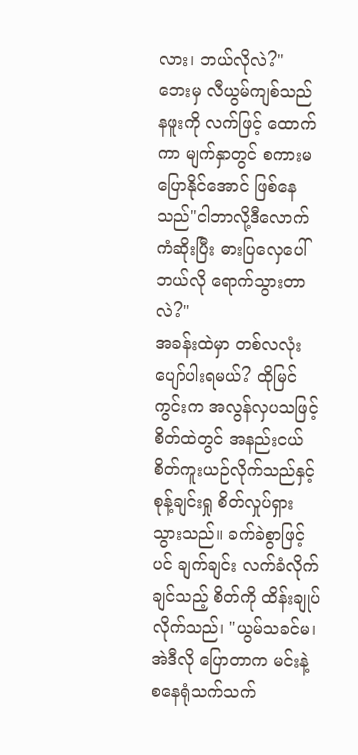လား၊ ဘယ်လိုလဲ?"
ဘေးမှ လီယွမ်ကျစ်သည် နဖူးကို လက်ဖြင့် ထောက်ကာ မျက်နှာတွင် စကားမပြောနိုင်အောင် ဖြစ်နေသည်"ငါဘာလို့ဒီလောက်ကံဆိုးပြီး ဓားပြလှေပေါ် ဘယ်လို ရောက်သွားတာလဲ?"
အခန်းထဲမှာ တစ်လလုံး ပျော်ပါးရမယ်? ထိုမြင်ကွင်းက အလွန်လှပသဖြင့် စိတ်ထဲတွင် အနည်းငယ် စိတ်ကူးယဉ်လိုက်သည်နှင့် စုန့်ချင်းရှု စိတ်လှုပ်ရှားသွားသည်။ ခက်ခဲစွာဖြင့်ပင် ချက်ချင်း လက်ခံလိုက်ချင်သည့် စိတ်ကို ထိန်းချုပ်လိုက်သည်၊ "ယွမ်သခင်မ၊ အဲဒီလို ပြောတာက မင်းနဲ့ စနေရုံသက်သက်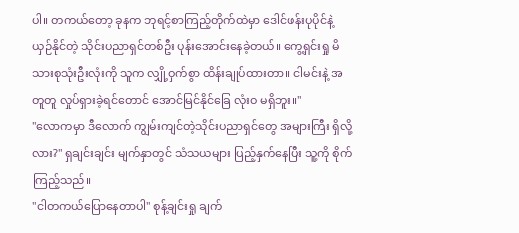ပါ။ တကယ်တော့ ခုနက ဘုရင့်စာကြည့်တိုက်ထဲမှာ ဒေါင်ဖန်းပုပိုင်နဲ့ ယှဉ်နိုင်တဲ့ သိုင်းပညာရှင်တစ်ဦး ပုန်းအောင်းနေခဲ့တယ်။ ကွေ့ရှင်းရှု မိသားစုသုံးဦးလုံးကို သူက လျှို့ဝှက်စွာ ထိန်းချုပ်ထားတာ။ ငါမင်းနဲ့ အတူတူ လှုပ်ရှားခဲ့ရင်တောင် အောင်မြင်နိုင်ခြေ လုံးဝ မရှိဘူး။"
"လောကမှာ ဒီလောက် ကျွမ်းကျင်တဲ့သိုင်းပညာရှင်တွေ အများကြီး ရှိလို့လား?" ရှချင်းချင်း မျက်နှာတွင် သံသယများ ပြည့်နှက်နေပြီး သူ့ကို စိုက်ကြည့်သည်။
"ငါတကယ်ပြောနေတာပါ" စုန့်ချင်းရှု ချက်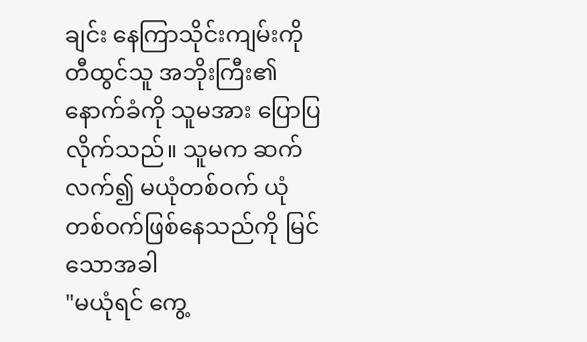ချင်း နေကြာသိုင်းကျမ်းကို တီထွင်သူ အဘိုးကြီး၏ နောက်ခံကို သူမအား ပြောပြလိုက်သည်။ သူမက ဆက်လက်၍ မယုံတစ်ဝက် ယုံတစ်ဝက်ဖြစ်နေသည်ကို မြင်သောအခါ
"မယုံရင် ကွေ့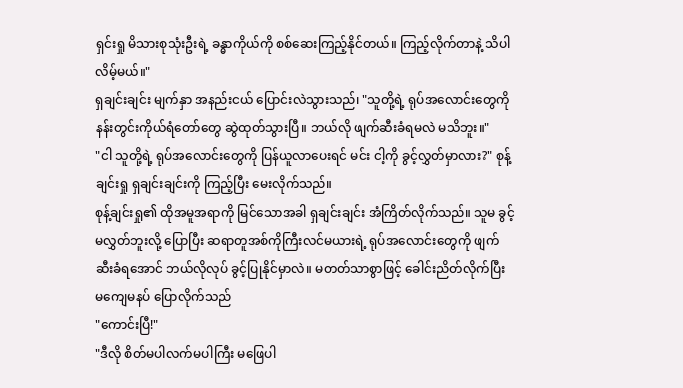ရှင်းရှု မိသားစုသုံးဦးရဲ့ ခန္ဓာကိုယ်ကို စစ်ဆေးကြည့်နိုင်တယ်။ ကြည့်လိုက်တာနဲ့ သိပါလိမ့်မယ်။"
ရှချင်းချင်း မျက်နှာ အနည်းငယ် ပြောင်းလဲသွားသည်၊ "သူတို့ရဲ့ ရုပ်အလောင်းတွေကို နန်းတွင်းကိုယ်ရံတော်တွေ ဆွဲထုတ်သွားပြီ။ ဘယ်လို ဖျက်ဆီးခံရမလဲ မသိဘူး။"
"ငါ သူတို့ရဲ့ ရုပ်အလောင်းတွေကို ပြန်ယူလာပေးရင် မင်း ငါ့ကို ခွင့်လွှတ်မှာလား?" စုန့်ချင်းရှု ရှချင်းချင်းကို ကြည့်ပြီး မေးလိုက်သည်။
စုန့်ချင်းရှု၏ ထိုအမူအရာကို မြင်သောအခါ ရှချင်းချင်း အံကြိတ်လိုက်သည်။ သူမ ခွင့်မလွှတ်ဘူးလို့ ပြောပြီး ဆရာတူအစ်ကိုကြီးလင်မယားရဲ့ ရုပ်အလောင်းတွေကို ဖျက်ဆီးခံရအောင် ဘယ်လိုလုပ် ခွင့်ပြုနိုင်မှာလဲ။ မတတ်သာစွာဖြင့် ခေါင်းညိတ်လိုက်ပြီး မကျေမနပ် ပြောလိုက်သည်
"ကောင်းပြီ!"
"ဒီလို စိတ်မပါလက်မပါကြီး မဖြေပါ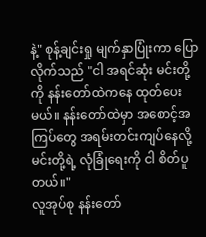နဲ့" စုန့်ချင်းရှု မျက်နှာပြုံးကာ ပြောလိုက်သည် "ငါ အရင်ဆုံး မင်းတို့ကို နန်းတော်ထဲကနေ ထုတ်ပေးမယ်။ နန်းတော်ထဲမှာ အစောင့်အကြပ်တွေ အရမ်းတင်းကျပ်နေလို့ မင်းတို့ရဲ့ လုံခြုံရေးကို ငါ စိတ်ပူတယ်။"
လူအုပ်စု နန်းတော်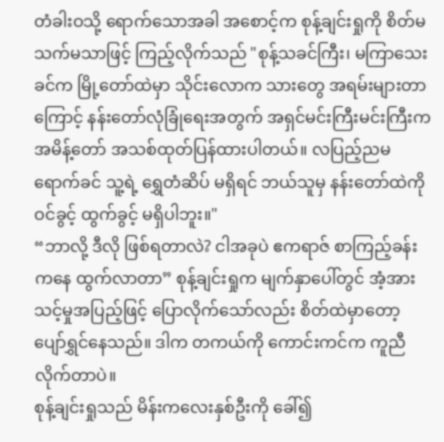တံခါးဝသို့ ရောက်သောအခါ အစောင့်က စုန့်ချင်းရှုကို စိတ်မသက်မသာဖြင့် ကြည့်လိုက်သည် "စုန့်သခင်ကြီး၊ မကြာသေးခင်က မြို့တော်ထဲမှာ သိုင်းလောက သားတွေ အရမ်းများတာကြောင့် နန်းတော်လုံခြုံရေးအတွက် အရှင်မင်းကြီးမင်းကြီးက အမိန့်တော် အသစ်ထုတ်ပြန်ထားပါတယ်။ လပြည့်ညမရောက်ခင် သူ့ရဲ့ ရွှေတံဆိပ် မရှိရင် ဘယ်သူမှ နန်းတော်ထဲကို ဝင်ခွင့် ထွက်ခွင့် မရှိပါဘူး။"
“ဘာလို့ ဒီလို ဖြစ်ရတာလဲ? ငါအခုပဲ ဧကရာဇ် စာကြည့်ခန်းကနေ ထွက်လာတာ” စုန့်ချင်းရှုက မျက်နှာပေါ်တွင် အံ့အားသင့်မှုအပြည့်ဖြင့် ပြောလိုက်သော်လည်း စိတ်ထဲမှာတော့ ပျော်ရွှင်နေသည်။ ဒါက တကယ်ကို ကောင်းကင်က ကူညီလိုက်တာပဲ။
စုန့်ချင်းရှုသည် မိန်းကလေးနှစ်ဦးကို ခေါ်၍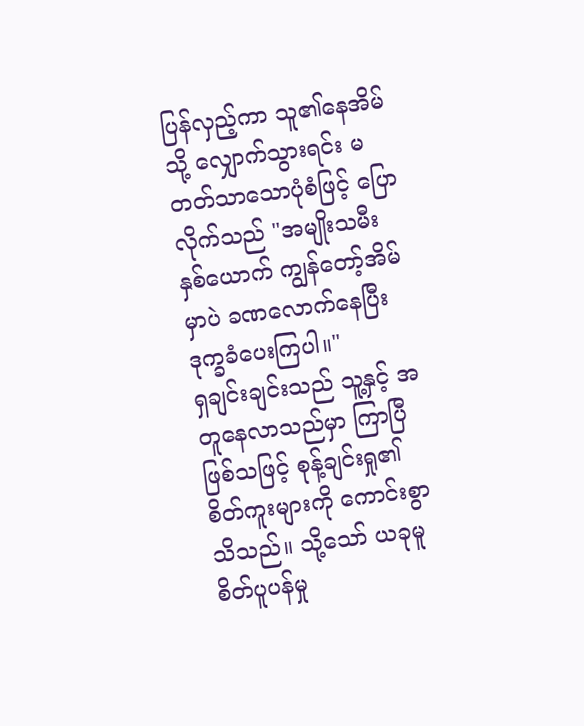ပြန်လှည့်ကာ သူ၏နေအိမ်သို့ လျှောက်သွားရင်း မတတ်သာသောပုံစံဖြင့် ပြောလိုက်သည် "အမျိုးသမီးနှစ်ယောက် ကျွန်တော့်အိမ်မှာပဲ ခဏလောက်နေပြီး ဒုက္ခခံပေးကြပါ။"
ရှချင်းချင်းသည် သူ့နှင့် အတူနေလာသည်မှာ ကြာပြီဖြစ်သဖြင့် စုန့်ချင်းရှု၏ စိတ်ကူးများကို ကောင်းစွာ သိသည်။ သို့သော် ယခုမူ စိတ်ပူပန်မှု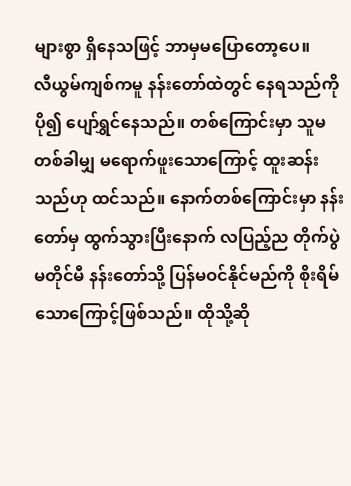များစွာ ရှိနေသဖြင့် ဘာမှမပြောတော့ပေ။
လီယွမ်ကျစ်ကမူ နန်းတော်ထဲတွင် နေရသည်ကို ပို၍ ပျော်ရွှင်နေသည်။ တစ်ကြောင်းမှာ သူမ တစ်ခါမျှ မရောက်ဖူးသောကြောင့် ထူးဆန်းသည်ဟု ထင်သည်။ နောက်တစ်ကြောင်းမှာ နန်းတော်မှ ထွက်သွားပြီးနောက် လပြည့်ည တိုက်ပွဲမတိုင်မီ နန်းတော်သို့ ပြန်မဝင်နိုင်မည်ကို စိုးရိမ်သောကြောင့်ဖြစ်သည်။ ထိုသို့ဆို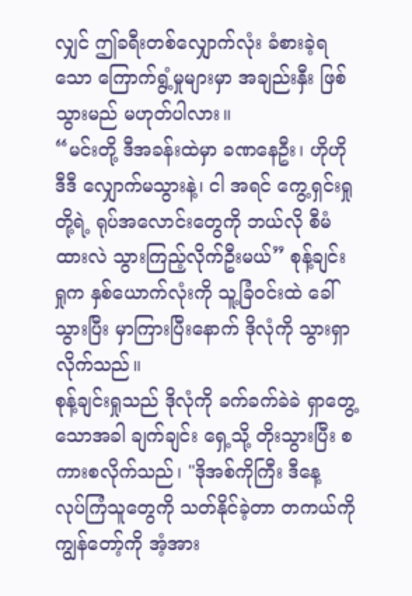လျှင် ဤခရီးတစ်လျှောက်လုံး ခံစားခဲ့ရသော ကြောက်ရွံ့မှုများမှာ အချည်းနှီး ဖြစ်သွားမည် မဟုတ်ပါလား။
“မင်းတို့ ဒီအခန်းထဲမှာ ခဏနေဦး၊ ဟိုဟိုဒီဒီ လျှောက်မသွားနဲ့၊ ငါ အရင် ကွေ့ရှင်းရှုတို့ရဲ့ ရုပ်အလောင်းတွေကို ဘယ်လို စီမံထားလဲ သွားကြည့်လိုက်ဦးမယ်” စုန့်ချင်းရှုက နှစ်ယောက်လုံးကို သူ့ခြံဝင်းထဲ ခေါ်သွားပြီး မှာကြားပြီးနောက် ဒိုလုံကို သွားရှာလိုက်သည်။
စုန့်ချင်းရှုသည် ဒိုလုံကို ခက်ခက်ခဲခဲ ရှာတွေ့သောအခါ ချက်ချင်း ရှေ့သို့ တိုးသွားပြီး စကားစလိုက်သည်၊ "ဒိုအစ်ကိုကြီး ဒီနေ့ လုပ်ကြံသူတွေကို သတ်နိုင်ခဲ့တာ တကယ်ကို ကျွန်တော့်ကို အံ့အား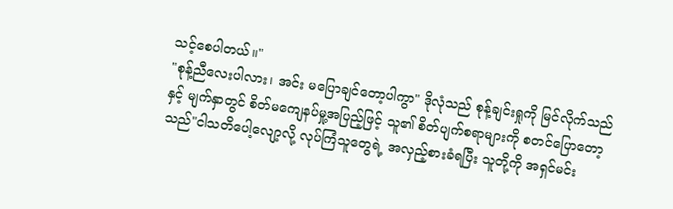သင့်စေပါတယ်။"
"စုန့်ညီလေးပါလား၊ အင်း မပြောချင်တော့ပါကွာ" ဒိုလုံသည် စုန့်ချင်းရှုကို မြင်လိုက်သည်နှင့် မျက်နှာတွင် စိတ်မကျေနပ်မှု့အပြည့်ဖြင့် သူ၏ စိတ်ပျက်စရာများကို စတင်ပြောတော့သည်"ငါသတိပေါ့လျော့လို့ လုပ်ကြံသူတွေရဲ့ အလှည့်စားခံရပြီး သူတို့ကို အရှင်မင်း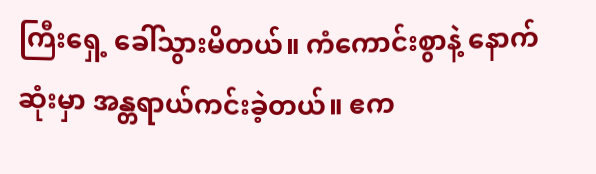ကြီးရှေ့ ခေါ်သွားမိတယ်။ ကံကောင်းစွာနဲ့ နောက်ဆုံးမှာ အန္တရာယ်ကင်းခဲ့တယ်။ ဧက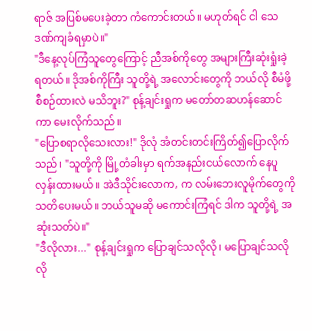ရာဇ် အပြစ်မပေးခဲ့တာ ကံကောင်းတယ်။ မဟုတ်ရင် ငါ သေဒဏ်ကျခံရမှာပဲ။"
"ဒီနေ့လုပ်ကြံသူတွေကြောင့် ညီအစ်ကိုတွေ အများကြီးဆုံးရှုံးခဲ့ရတယ်။ ဒိုအစ်ကိုကြီး သူတို့ရဲ့ အလောင်းတွေကို ဘယ်လို စီမံဖို့ စီစဉ်ထားလဲ မသိဘူး?" စုန့်ချင်းရှုက မတော်တဆဟန်ဆောင်ကာ မေးလိုက်သည်။
"ပြောစရာလိုသေးလား!" ဒိုလုံ အံတင်းတင်းကြိတ်၍ပြောလိုက်သည်၊ "သူတို့ကို မြို့တံခါးမှာ ရက်အနည်းငယ်လောက် နေပူလှန်းထားမယ်။ အဲဒီသိုင်းလောက, က လမ်းဘေးလူမိုက်တွေကို သတိပေးမယ်။ ဘယ်သူမဆို မကောင်းကြံရင် ဒါက သူတို့ရဲ့ အဆုံးသတ်ပဲ။"
"ဒီလိုလား..." စုန့်ချင်းရှုက ပြောချင်သလိုလို၊ မပြောချင်သလိုလို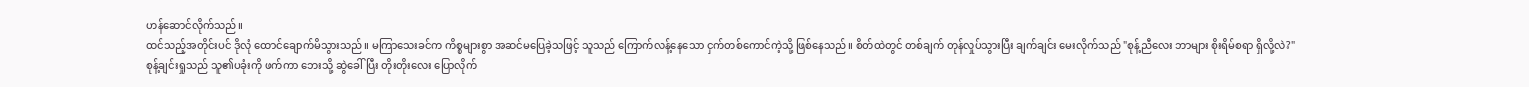ဟန်ဆောင်လိုက်သည်။
ထင်သည့်အတိုင်းပင် ဒိုလုံ ထောင်ချောက်မိသွားသည်။ မကြာသေးခင်က ကိစ္စများစွာ အဆင်မပြေခဲ့သဖြင့် သူသည် ကြောက်လန့်နေသော ငှက်တစ်ကောင်ကဲ့သို့ ဖြစ်နေသည်။ စိတ်ထဲတွင် တစ်ချက် တုန်လှုပ်သွားပြီး ချက်ချင်း မေးလိုက်သည် "စုန့်ညီလေး ဘာများ စိုးရိမ်စရာ ရှိလို့လဲ?"
စုန့်ချင်းရှုသည် သူ၏ပခုံးကို ဖက်ကာ ဘေးသို့ ဆွဲခေါ်ပြီး တိုးတိုးလေး ပြောလိုက်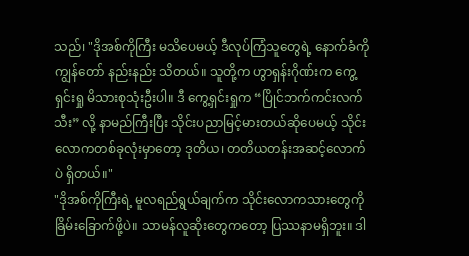သည်၊ "ဒိုအစ်ကိုကြီး မသိပေမယ့် ဒီလုပ်ကြံသူတွေရဲ့ နောက်ခံကို ကျွန်တော် နည်းနည်း သိတယ်။ သူတို့က ဟွာရှန်းဂိုဏ်းက ကွေ့ရှင်းရှု မိသားစုသုံးဦးပါ။ ဒီ ကွေ့ရှင်းရှုက “ပြိုင်ဘက်ကင်းလက်သီး” လို့ နာမည်ကြီးပြီး သိုင်းပညာမြင့်မားတယ်ဆိုပေမယ့် သိုင်းလောကတစ်ခုလုံးမှာတော့ ဒုတိယ၊ တတိယတန်းအဆင့်လောက်ပဲ ရှိတယ်။"
"ဒိုအစ်ကိုကြီးရဲ့ မူလရည်ရွယ်ချက်က သိုင်းလောကသားတွေကို ခြိမ်းခြောက်ဖို့ပဲ။ သာမန်လူဆိုးတွေကတော့ ပြဿနာမရှိဘူး။ ဒါ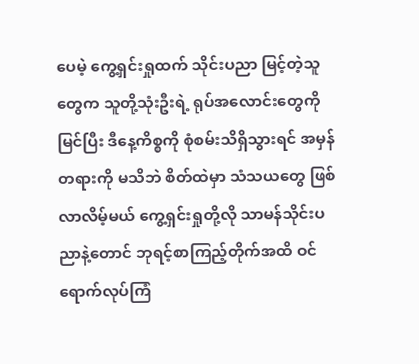ပေမဲ့ ကွေ့ရှင်းရှုထက် သိုင်းပညာ မြင့်တဲ့သူတွေက သူတို့သုံးဦးရဲ့ ရုပ်အလောင်းတွေကို မြင်ပြီး ဒီနေ့ကိစ္စကို စုံစမ်းသိရှိသွားရင် အမှန်တရားကို မသိဘဲ စိတ်ထဲမှာ သံသယတွေ ဖြစ်လာလိမ့်မယ် ကွေ့ရှင်းရှုတို့လို သာမန်သိုင်းပညာနဲ့တောင် ဘုရင့်စာကြည့်တိုက်အထိ ဝင်ရောက်လုပ်ကြံ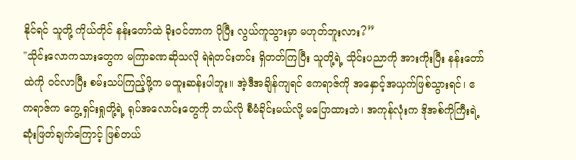နိုင်ရင် သူတို့ ကိုယ်တိုင် နန်းတော်ထဲ ခိုးဝင်တာက ပိုပြီး လွယ်ကူသွားမှာ မဟုတ်ဘူးလား?”
"သိုင်းလောကသားတွေက မကြာခဏဆိုသလို ရဲရဲတင်းတင်း ရှိတတ်ကြပြီး သူတို့ရဲ့ သိုင်းပညာကို အားကိုးပြီး နန်းတော်ထဲကို ဝင်လာပြီး စမ်းသပ်ကြည့်ဖို့က မထူးဆန်းပါဘူး။ အဲ့ဒီအချိန်ကျရင် ဧကရာဇ်ကို အနှောင့်အယှက်ဖြစ်သွားရင်၊ ဧကရာဇ်က ကွေ့ရှင်းရှုတို့ရဲ့ ရုပ်အလောင်းတွေကို ဘယ်လို စီမံခိုင်းမယ်လို့ မပြောထားဘဲ၊ အကုန်လုံးက ဒိုအစ်ကိုကြီးရဲ့ ဆုံးဖြတ်ချက်ကြောင့် ဖြစ်တယ်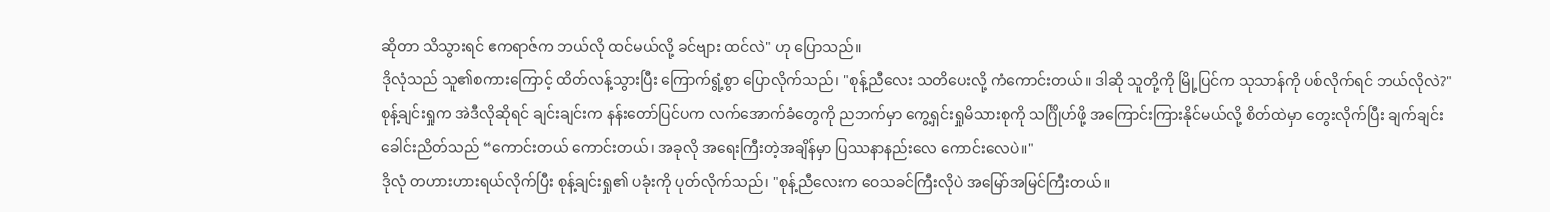ဆိုတာ သိသွားရင် ဧကရာဇ်က ဘယ်လို ထင်မယ်လို့ ခင်ဗျား ထင်လဲ" ဟု ပြောသည်။
ဒိုလုံသည် သူ၏စကားကြောင့် ထိတ်လန့်သွားပြီး ကြောက်ရွံ့စွာ ပြောလိုက်သည်၊ "စုန့်ညီလေး သတိပေးလို့ ကံကောင်းတယ်။ ဒါဆို သူတို့ကို မြို့ပြင်က သုသာန်ကို ပစ်လိုက်ရင် ဘယ်လိုလဲ?"
စုန့်ချင်းရှုက အဲဒီလိုဆိုရင် ချင်းချင်းက နန်းတော်ပြင်ပက လက်အောက်ခံတွေကို ညဘက်မှာ ကွေ့ရှင်းရှုမိသားစုကို သင်္ဂြိုဟ်ဖို့ အကြောင်းကြားနိုင်မယ်လို့ စိတ်ထဲမှာ တွေးလိုက်ပြီး ချက်ချင်း ခေါင်းညိတ်သည် “ကောင်းတယ် ကောင်းတယ်၊ အခုလို အရေးကြီးတဲ့အချိန်မှာ ပြဿနာနည်းလေ ကောင်းလေပဲ။"
ဒိုလုံ တဟားဟားရယ်လိုက်ပြီး စုန့်ချင်းရှု၏ ပခုံးကို ပုတ်လိုက်သည်၊ "စုန့်ညီလေးက ဝေသခင်ကြီးလိုပဲ အမြော်အမြင်ကြီးတယ်။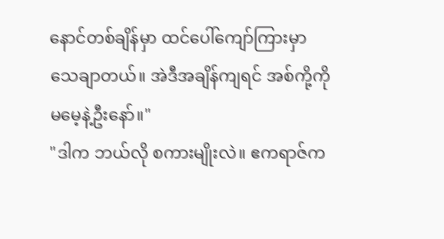နောင်တစ်ချိန်မှာ ထင်ပေါ်ကျော်ကြားမှာ သေချာတယ်။ အဲဒီအချိန်ကျရင် အစ်ကို့ကို မမေ့နဲ့ဦးနော်။"
"ဒါက ဘယ်လို စကားမျိုးလဲ။ ဧကရာဇ်က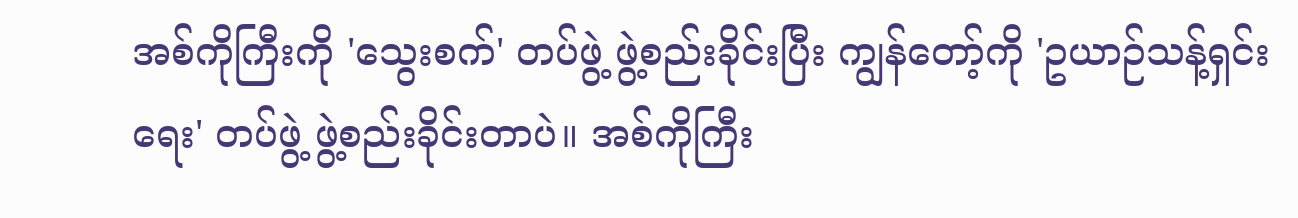အစ်ကိုကြီးကို 'သွေးစက်' တပ်ဖွဲ့ ဖွဲ့စည်းခိုင်းပြီး ကျွန်တော့်ကို 'ဥယာဉ်သန့်ရှင်းရေး' တပ်ဖွဲ့ ဖွဲ့စည်းခိုင်းတာပဲ။ အစ်ကိုကြီး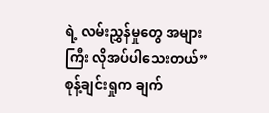ရဲ့ လမ်းညွှန်မှုတွေ အများကြီး လိုအပ်ပါသေးတယ်” စုန့်ချင်းရှုက ချက်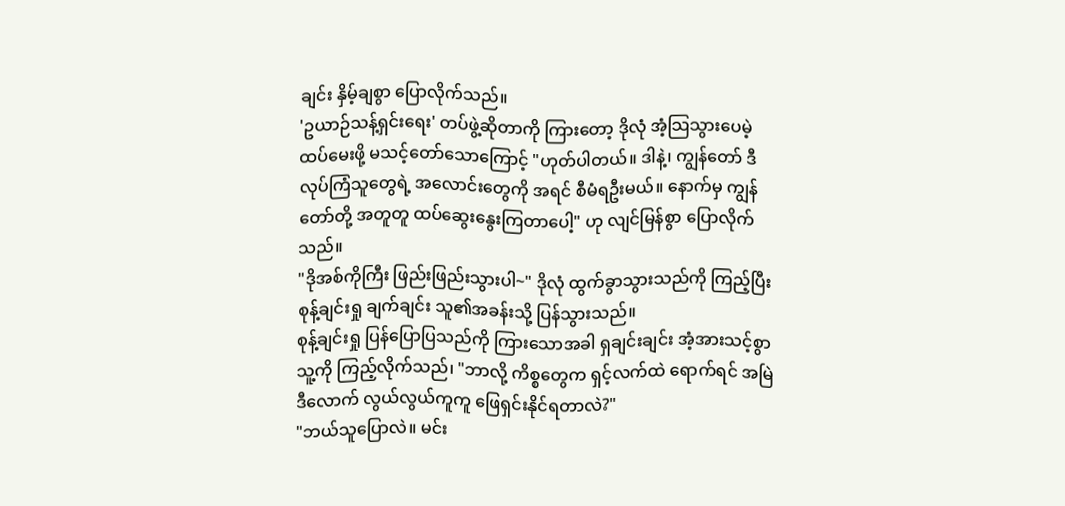ချင်း နှိမ့်ချစွာ ပြောလိုက်သည်။
'ဥယာဉ်သန့်ရှင်းရေး' တပ်ဖွဲ့ဆိုတာကို ကြားတော့ ဒိုလုံ အံ့သြသွားပေမဲ့ ထပ်မေးဖို့ မသင့်တော်သောကြောင့် "ဟုတ်ပါတယ်။ ဒါနဲ့၊ ကျွန်တော် ဒီလုပ်ကြံသူတွေရဲ့ အလောင်းတွေကို အရင် စီမံရဦးမယ်။ နောက်မှ ကျွန်တော်တို့ အတူတူ ထပ်ဆွေးနွေးကြတာပေါ့" ဟု လျင်မြန်စွာ ပြောလိုက်သည်။
"ဒိုအစ်ကိုကြီး ဖြည်းဖြည်းသွားပါ~" ဒိုလုံ ထွက်ခွာသွားသည်ကို ကြည့်ပြီး စုန့်ချင်းရှု ချက်ချင်း သူ၏အခန်းသို့ ပြန်သွားသည်။
စုန့်ချင်းရှု ပြန်ပြောပြသည်ကို ကြားသောအခါ ရှချင်းချင်း အံ့အားသင့်စွာ သူ့ကို ကြည့်လိုက်သည်၊ "ဘာလို့ ကိစ္စတွေက ရှင့်လက်ထဲ ရောက်ရင် အမြဲ ဒီလောက် လွယ်လွယ်ကူကူ ဖြေရှင်းနိုင်ရတာလဲ?"
"ဘယ်သူပြောလဲ။ မင်း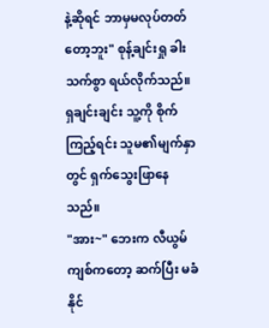နဲ့ဆိုရင် ဘာမှမလုပ်တတ်တော့ဘူး" စုန့်ချင်းရှု ခါးသက်စွာ ရယ်လိုက်သည်။
ရှချင်းချင်း သူ့ကို စိုက်ကြည့်ရင်း သူမ၏မျက်နှာတွင် ရှက်သွေးဖြာနေသည်။
"အား~" ဘေးက လီယွမ်ကျစ်ကတော့ ဆက်ပြီး မခံနိုင်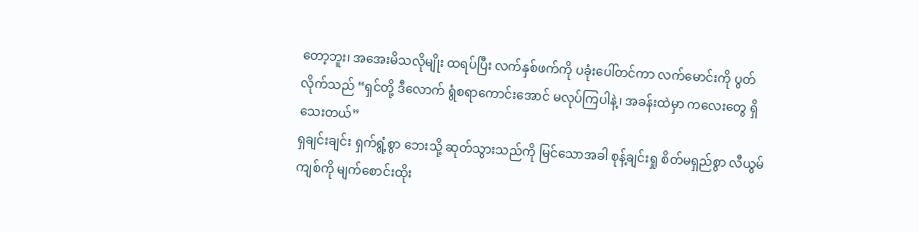တော့ဘူး၊ အအေးမိသလိုမျိုး ထရပ်ပြီး လက်နှစ်ဖက်ကို ပခုံးပေါ်တင်ကာ လက်မောင်းကို ပွတ်လိုက်သည် “ရှင်တို့ ဒီလောက် ရွံစရာကောင်းအောင် မလုပ်ကြပါနဲ့၊ အခန်းထဲမှာ ကလေးတွေ ရှိသေးတယ်”
ရှချင်းချင်း ရှက်ရွံ့စွာ ဘေးသို့ ဆုတ်သွားသည်ကို မြင်သောအခါ စုန့်ချင်းရှု စိတ်မရှည်စွာ လီယွမ်ကျစ်ကို မျက်စောင်းထိုး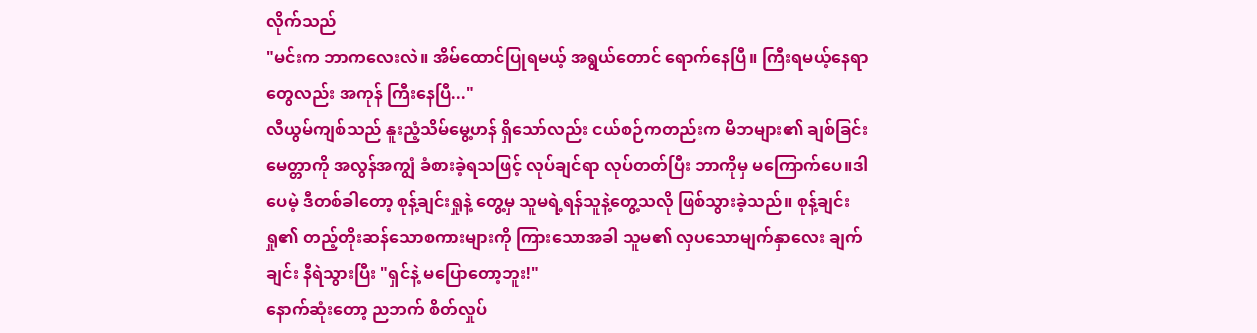လိုက်သည်
"မင်းက ဘာကလေးလဲ။ အိမ်ထောင်ပြုရမယ့် အရွယ်တောင် ရောက်နေပြီ။ ကြီးရမယ့်နေရာတွေလည်း အကုန် ကြီးနေပြီ..."
လီယွမ်ကျစ်သည် နူးညံ့သိမ်မွေ့ဟန် ရှိသော်လည်း ငယ်စဉ်ကတည်းက မိဘများ၏ ချစ်ခြင်းမေတ္တာကို အလွန်အကျွံ ခံစားခဲ့ရသဖြင့် လုပ်ချင်ရာ လုပ်တတ်ပြီး ဘာကိုမှ မကြောက်ပေ။ဒါပေမဲ့ ဒီတစ်ခါတော့ စုန့်ချင်းရှုနဲ့ တွေ့မှ သူမရဲ့ရန်သူနဲ့တွေ့သလို ဖြစ်သွားခဲ့သည်။ စုန့်ချင်းရှု၏ တည့်တိုးဆန်သောစကားများကို ကြားသောအခါ သူမ၏ လှပသောမျက်နှာလေး ချက်ချင်း နီရဲသွားပြီး "ရှင်နဲ့ မပြောတော့ဘူး!"
နောက်ဆုံးတော့ ညဘက် စိတ်လှုပ်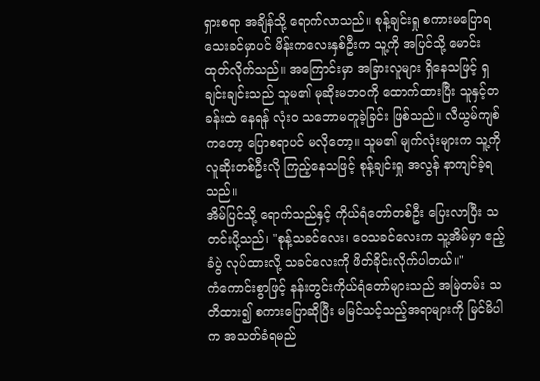ရှားစရာ အချိန်သို့ ရောက်လာသည်။ စုန့်ချင်းရှု စကားမပြောရသေးခင်မှာပင် မိန်းကလေးနှစ်ဦးက သူ့ကို အပြင်သို့ မောင်းထုတ်လိုက်သည်။ အကြောင်းမှာ အခြားလူများ ရှိနေသဖြင့် ရှချင်းချင်းသည် သူမ၏ မုဆိုးမဘဝကို ထောက်ထားပြီး သူနှင့်တခန်းထဲ နေရန် လုံးဝ သဘောမတူခဲ့ခြင်း ဖြစ်သည်။ လီယွမ်ကျစ်ကတော့ ပြောစရာပင် မလိုတော့။ သူမ၏ မျက်လုံးများက သူ့ကို လူဆိုးတစ်ဦးလို ကြည့်နေသဖြင့် စုန့်ချင်းရှု အလွန် နာကျင်ခဲ့ရသည်။
အိမ်ပြင်သို့ ရောက်သည်နှင့် ကိုယ်ရံတော်တစ်ဦး ပြေးလာပြီး သတင်းပို့သည်၊ "စုန့်သခင်လေး၊ ဝေသခင်လေးက သူ့အိမ်မှာ ဧည့်ခံပွဲ လုပ်ထားလို့ သခင်လေးကို ဖိတ်ခိုင်းလိုက်ပါတယ်။"
ကံကောင်းစွာဖြင့် နန်းတွင်းကိုယ်ရံတော်များသည် အမြဲတမ်း သတိထား၍ စကားပြောဆိုပြီး မမြင်သင့်သည့်အရာများကို မြင်မိပါက အသတ်ခံရမည်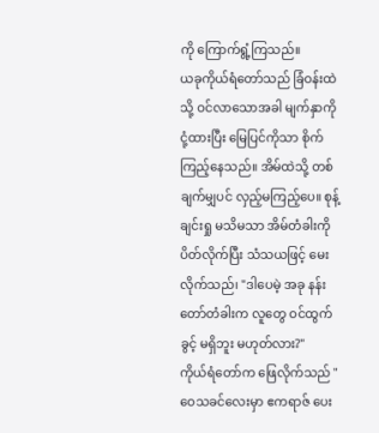ကို ကြောက်ရွံ့ကြသည်။
ယခုကိုယ်ရံတော်သည် ခြံဝန်းထဲသို့ ဝင်လာသောအခါ မျက်နှာကို ငုံ့ထားပြီး မြေပြင်ကိုသာ စိုက်ကြည့်နေသည်။ အိမ်ထဲသို့ တစ်ချက်မျှပင် လှည့်မကြည့်ပေ။ စုန့်ချင်းရှု မသိမသာ အိမ်တံခါးကို ပိတ်လိုက်ပြီး သံသယဖြင့် မေးလိုက်သည်၊ "ဒါပေမဲ့ အခု နန်းတော်တံခါးက လူတွေ ဝင်ထွက်ခွင့် မရှိဘူး မဟုတ်လား?"
ကိုယ်ရံတော်က ဖြေလိုက်သည် "ဝေသခင်လေးမှာ ဧကရာဇ် ပေး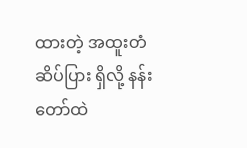ထားတဲ့ အထူးတံဆိပ်ပြား ရှိလို့ နန်းတော်ထဲ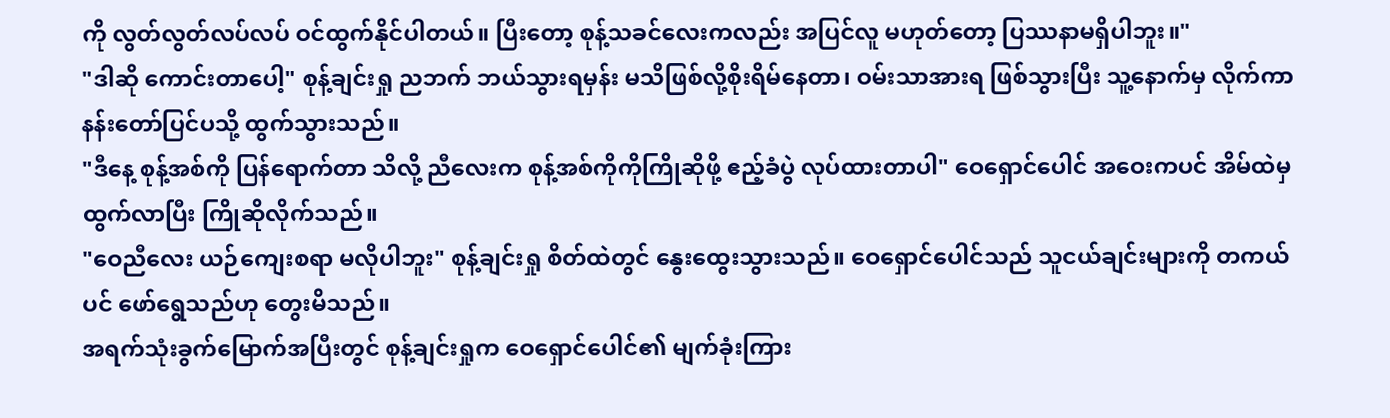ကို လွတ်လွတ်လပ်လပ် ဝင်ထွက်နိုင်ပါတယ်။ ပြီးတော့ စုန့်သခင်လေးကလည်း အပြင်လူ မဟုတ်တော့ ပြဿနာမရှိပါဘူး။"
"ဒါဆို ကောင်းတာပေါ့" စုန့်ချင်းရှု ညဘက် ဘယ်သွားရမှန်း မသိဖြစ်လို့စိုးရိမ်နေတာ၊ ဝမ်းသာအားရ ဖြစ်သွားပြီး သူ့နောက်မှ လိုက်ကာ နန်းတော်ပြင်ပသို့ ထွက်သွားသည်။
"ဒီနေ့ စုန့်အစ်ကို ပြန်ရောက်တာ သိလို့ ညီလေးက စုန့်အစ်ကိုကိုကြိုဆိုဖို့ ဧည့်ခံပွဲ လုပ်ထားတာပါ" ဝေရှောင်ပေါင် အဝေးကပင် အိမ်ထဲမှ ထွက်လာပြီး ကြိုဆိုလိုက်သည်။
"ဝေညီလေး ယဉ်ကျေးစရာ မလိုပါဘူး" စုန့်ချင်းရှု စိတ်ထဲတွင် နွေးထွေးသွားသည်။ ဝေရှောင်ပေါင်သည် သူငယ်ချင်းများကို တကယ်ပင် ဖော်ရွေသည်ဟု တွေးမိသည်။
အရက်သုံးခွက်မြောက်အပြီးတွင် စုန့်ချင်းရှုက ဝေရှောင်ပေါင်၏ မျက်ခုံးကြား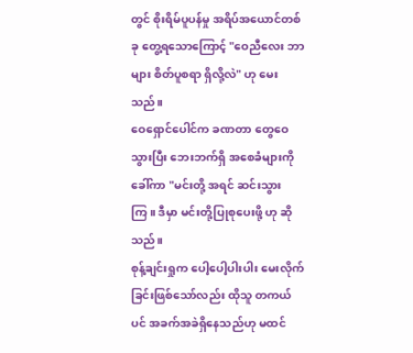တွင် စိုးရိမ်ပူပန်မှု အရိပ်အယောင်တစ်ခု တွေ့ရသောကြောင့် "ဝေညီလေး ဘာများ စိတ်ပူစရာ ရှိလို့လဲ" ဟု မေးသည်။
ဝေရှောင်ပေါင်က ခဏတာ တွေဝေသွားပြီး ဘေးဘက်ရှိ အစေခံများကို ခေါ်ကာ "မင်းတို့ အရင် ဆင်းသွားကြ။ ဒီမှာ မင်းတို့ပြုစုပေးဖို့ ဟု ဆိုသည်။
စုန့်ချင်းရှုက ပေါ့ပေါ့ပါးပါး မေးလိုက်ခြင်းဖြစ်သော်လည်း ထိုသူ တကယ်ပင် အခက်အခဲရှိနေသည်ဟု မထင်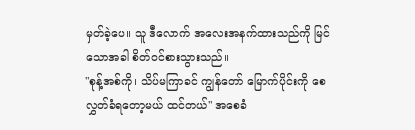မှတ်ခဲ့ပေ။ သူ ဒီလောက် အလေးအနက်ထားသည်ကို မြင်သောအခါ စိတ်ဝင်စားသွားသည်။
"စုန့်အစ်ကို၊ သိပ်မကြာခင် ကျွန်တော် မြောက်ပိုင်းကို စေလွှတ်ခံရတော့မယ် ထင်တယ်" အစေခံ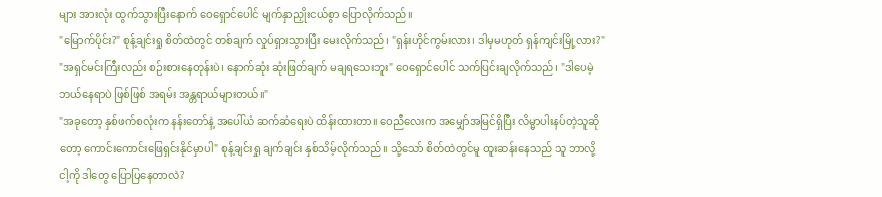များ အားလုံး ထွက်သွားပြီးနောက် ဝေရှောင်ပေါင် မျက်နှာညှိုးငယ်စွာ ပြောလိုက်သည်။
"မြောက်ပိုင်း?" စုန့်ချင်းရှု စိတ်ထဲတွင် တစ်ချက် လှုပ်ရှားသွားပြီး မေးလိုက်သည်၊ "ရှန်းဟိုင်ကွမ်းလား၊ ဒါမှမဟုတ် ရှန်ကျင်းမြို့လား?"
"အရှင်မင်းကြီးလည်း စဉ်းစားနေတုန်းပဲ၊ နောက်ဆုံး ဆုံးဖြတ်ချက် မချရသေးဘူး" ဝေရှောင်ပေါင် သက်ပြင်းချလိုက်သည်၊ "ဒါပေမဲ့ ဘယ်နေရာပဲ ဖြစ်ဖြစ် အရမ်း အန္တရာယ်များတယ်။"
"အခုတော့ နှစ်ဖက်စလုံးက နန်းတော်နဲ့ အပေါ်ယံ ဆက်ဆံရေးပဲ ထိန်းထားတာ။ ဝေညီလေးက အမျှော်အမြင်ရှိပြီး လိမ္မာပါးနပ်တဲ့သူဆိုတော့ ကောင်းကောင်းဖြေရှင်းနိုင်မှာပါ" စုန့်ချင်းရှု ချက်ချင်း နှစ်သိမ့်လိုက်သည်။ သို့သော် စိတ်ထဲတွင်မူ ထူးဆန်းနေသည် သူ ဘာလို့ ငါ့ကို ဒါတွေ ပြောပြနေတာလဲ?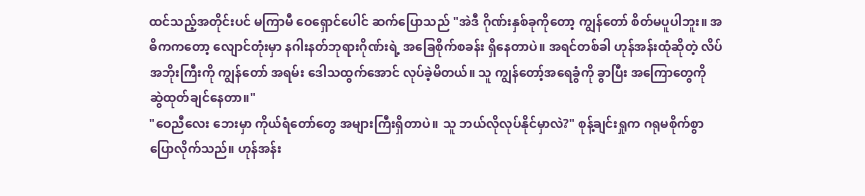ထင်သည့်အတိုင်းပင် မကြာမီ ဝေရှောင်ပေါင် ဆက်ပြောသည် "အဲဒီ ဂိုဏ်းနှစ်ခုကိုတော့ ကျွန်တော် စိတ်မပူပါဘူး။ အဓိကကတော့ လျောင်တုံးမှာ နဂါးနတ်ဘုရားဂိုဏ်းရဲ့ အခြေစိုက်စခန်း ရှိနေတာပဲ။ အရင်တစ်ခါ ဟုန်အန်းထုံဆိုတဲ့ လိပ်အဘိုးကြီးကို ကျွန်တော် အရမ်း ဒေါသထွက်အောင် လုပ်ခဲ့မိတယ်။ သူ ကျွန်တော့်အရေခွံကို ခွာပြီး အကြောတွေကို ဆွဲထုတ်ချင်နေတာ။"
"ဝေညီလေး ဘေးမှာ ကိုယ်ရံတော်တွေ အများကြီးရှိတာပဲ။ သူ ဘယ်လိုလုပ်နိုင်မှာလဲ?" စုန့်ချင်းရှုက ဂရုမစိုက်စွာ ပြောလိုက်သည်။ ဟုန်အန်း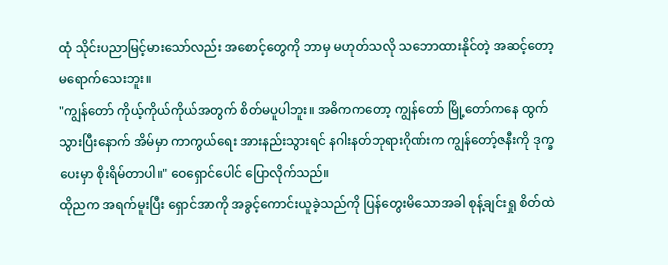ထုံ သိုင်းပညာမြင့်မားသော်လည်း အစောင့်တွေကို ဘာမှ မဟုတ်သလို သဘောထားနိုင်တဲ့ အဆင့်တော့ မရောက်သေးဘူး။
"ကျွန်တော် ကိုယ့်ကိုယ်ကိုယ်အတွက် စိတ်မပူပါဘူး။ အဓိကကတော့ ကျွန်တော် မြို့တော်ကနေ ထွက်သွားပြီးနောက် အိမ်မှာ ကာကွယ်ရေး အားနည်းသွားရင် နဂါးနတ်ဘုရားဂိုဏ်းက ကျွန်တော့်ဇနီးကို ဒုက္ခပေးမှာ စိုးရိမ်တာပါ။" ဝေရှောင်ပေါင် ပြောလိုက်သည်။
ထိုညက အရက်မူးပြီး ရှောင်အာကို အခွင့်ကောင်းယူခဲ့သည်ကို ပြန်တွေးမိသောအခါ စုန့်ချင်းရှု စိတ်ထဲ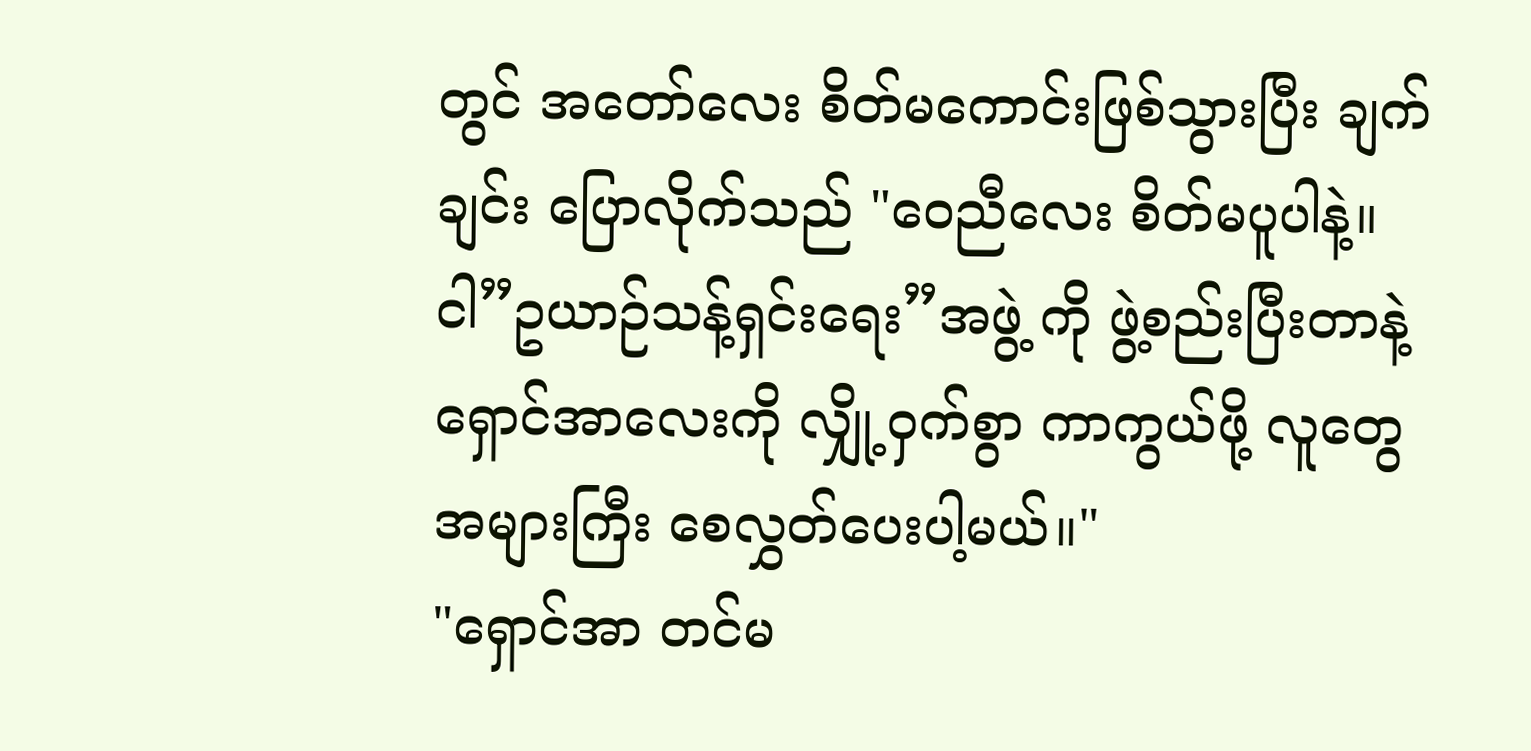တွင် အတော်လေး စိတ်မကောင်းဖြစ်သွားပြီး ချက်ချင်း ပြောလိုက်သည် "ဝေညီလေး စိတ်မပူပါနဲ့။ ငါ”ဥယာဉ်သန့်ရှင်းရေး”အဖွဲ့ ကို ဖွဲ့စည်းပြီးတာနဲ့ ရှောင်အာလေးကို လျှို့ဝှက်စွာ ကာကွယ်ဖို့ လူတွေ အများကြီး စေလွှတ်ပေးပါ့မယ်။"
"ရှောင်အာ တင်မ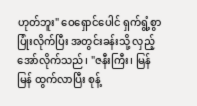ဟုတ်ဘူး" ဝေရှောင်ပေါင် ရှက်ရွံ့စွာ ပြုံးလိုက်ပြီး အတွင်းခန်းသို့ လှည့်အော်လိုက်သည်၊ "ဇနီးကြီး၊ မြန်မြန် ထွက်လာပြီး စုန့်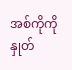အစ်ကိုကို နှုတ်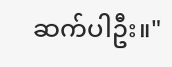ဆက်ပါဦး။"